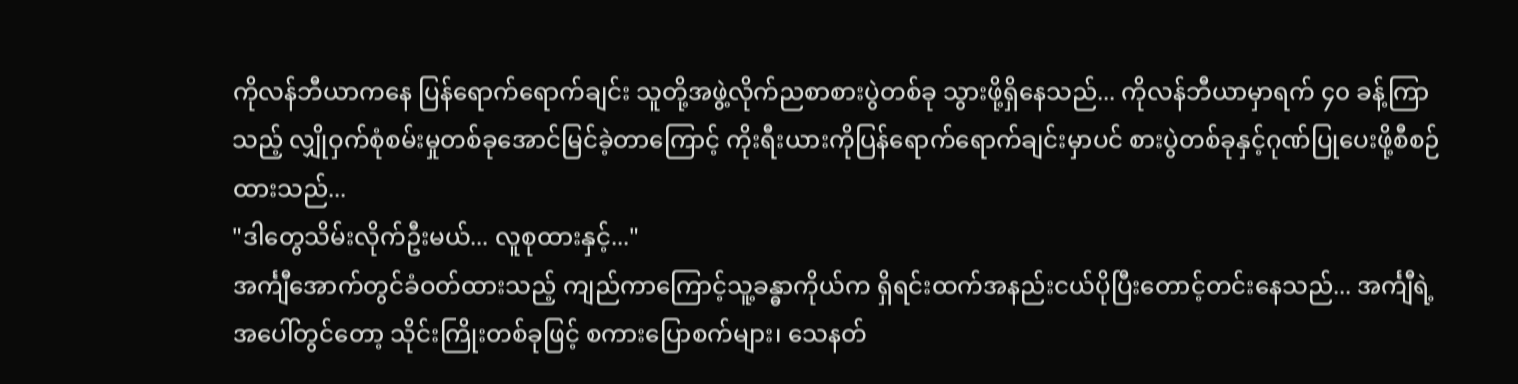ကိုလန်ဘီယာကနေ ပြန်ရောက်ရောက်ချင်း သူတို့အဖွဲ့လိုက်ညစာစားပွဲတစ်ခု သွားဖို့ရှိနေသည်... ကိုလန်ဘီယာမှာရက် ၄၀ ခန့်ကြာသည့် လျှိုဝှက်စုံစမ်းမှုတစ်ခုအောင်မြင်ခဲ့တာကြောင့် ကိုးရီးယားကိုပြန်ရောက်ရောက်ချင်းမှာပင် စားပွဲတစ်ခုနှင့်ဂုဏ်ပြုပေးဖို့စီစဉ်ထားသည်...
"ဒါတွေသိမ်းလိုက်ဦးမယ်... လူစုထားနှင့်..."
အင်္ကျီအောက်တွင်ခံဝတ်ထားသည့် ကျည်ကာကြောင့်သူ့ခန္ဓာကိုယ်က ရှိရင်းထက်အနည်းငယ်ပိုပြီးတောင့်တင်းနေသည်... အင်္ကျီရဲ့အပေါ်တွင်တော့ သိုင်းကြိုးတစ်ခုဖြင့် စကားပြောစက်များ၊ သေနတ်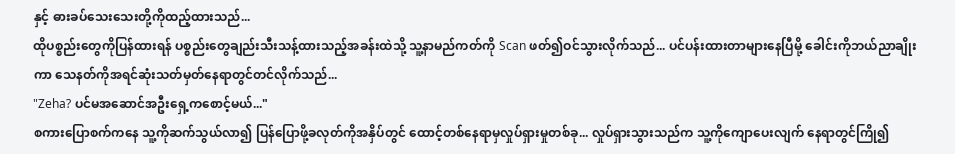နှင့် ဓားခပ်သေးသေးတို့ကိုထည့်ထားသည်...
ထိုပစ္စည်းတွေကိုပြန်ထားရန် ပစ္စည်းတွေချည်းသီးသန့်ထားသည့်အခန်းထဲသို့ သူ့နာမည်ကတ်ကို Scan ဖတ်၍ဝင်သွားလိုက်သည်... ပင်ပန်းထားတာများနေပြီမို့ ခေါင်းကိုဘယ်ညာချိုးကာ သေနတ်ကိုအရင်ဆုံးသတ်မှတ်နေရာတွင်တင်လိုက်သည်...
"Zeha? ပင်မအဆောင်အဦးရှေ့ကစောင့်မယ်..."
စကားပြောစက်ကနေ သူ့ကိုဆက်သွယ်လာ၍ ပြန်ပြောဖို့ခလုတ်ကိုအနှိပ်တွင် ထောင့်တစ်နေရာမှလှုပ်ရှားမှုတစ်ခု... လှုပ်ရှားသွားသည်က သူ့ကိုကျောပေးလျက် နေရာတွင်ကြို၍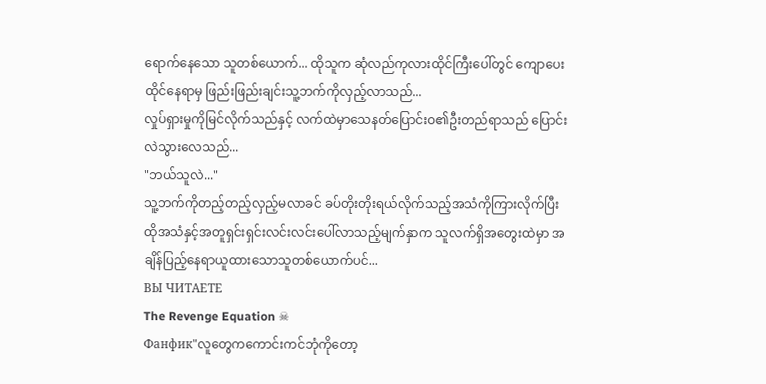ရောက်နေသော သူတစ်ယောက်... ထိုသူက ဆုံလည်ကုလားထိုင်ကြီးပေါ်တွင် ကျောပေးထိုင်နေရာမှ ဖြည်းဖြည်းချင်းသူ့ဘက်ကိုလှည့်လာသည်...
လှုပ်ရှားမှုကိုမြင်လိုက်သည်နှင့် လက်ထဲမှာသေနတ်ပြောင်းဝ၏ဦးတည်ရာသည် ပြောင်းလဲသွားလေသည်...
"ဘယ်သူလဲ..."
သူ့ဘက်ကိုတည့်တည့်လှည့်မလာခင် ခပ်တိုးတိုးရယ်လိုက်သည့်အသံကိုကြားလိုက်ပြီး ထိုအသံနှင့်အတူရှင်းရှင်းလင်းလင်းပေါ်လာသည့်မျက်နှာက သူလက်ရှိအတွေးထဲမှာ အချိန်ပြည့်နေရာယူထားသောသူတစ်ယောက်ပင်...
ВЫ ЧИТАЕТЕ
The Revenge Equation ☠
Фанфик"လူတွေကကောင်းကင်ဘုံကိုတော့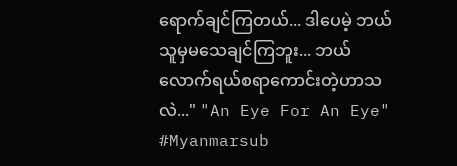ရောက်ချင်ကြတယ်... ဒါပေမဲ့ ဘယ်သူမှမသေချင်ကြဘူး... ဘယ်လောက်ရယ်စရာကောင်းတဲ့ဟာသလဲ..." "An Eye For An Eye" #Myanmarsub